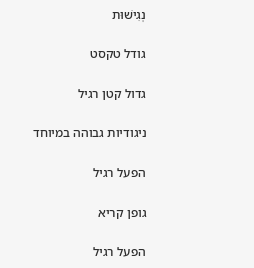נְגִישׁוּת

גודל טקסט

גדול קטן רגיל

ניגודיות גבוהה במיוחד

הפעל רגיל

גופן קריא

הפעל רגיל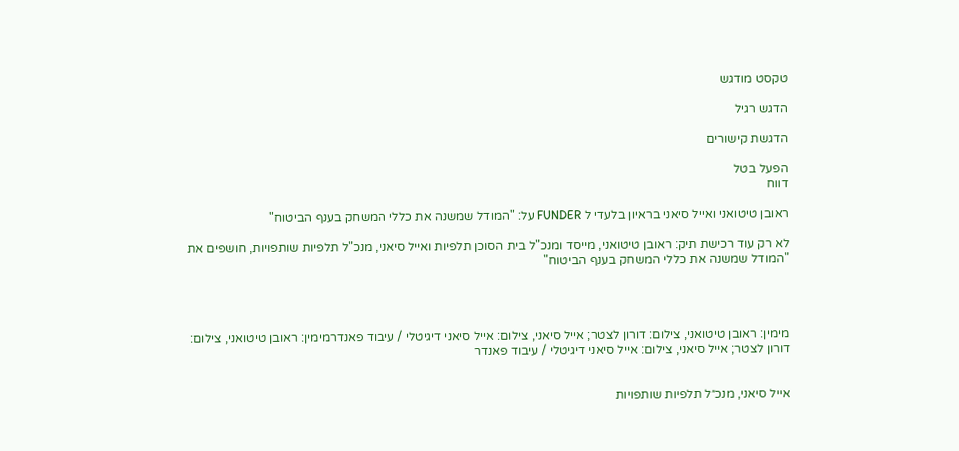טקסט מודגש

הדגש רגיל

הדגשת קישורים

הפעל בטל
דווח

ראובן טיטואני ואייל סיאני בראיון בלעדי ל FUNDER על: "המודל שמשנה את כללי המשחק בענף הביטוח"

לא רק עוד רכישת תיק: ראובן טיטואני, מייסד ומנכ"ל בית הסוכן תלפיות ואייל סיאני, מנכ"ל תלפיות שותפויות, חושפים את "המודל שמשנה את כללי המשחק בענף הביטוח"




מימין: ראובן טיטואני, צילום: דורון לצטר; אייל סיאני, צילום: אייל סיאני דיגיטלי / עיבוד פאנדרמימין: ראובן טיטואני, צילום: דורון לצטר; אייל סיאני, צילום: אייל סיאני דיגיטלי / עיבוד פאנדר


אייל סיאני, מנכ״ל תלפיות שותפויות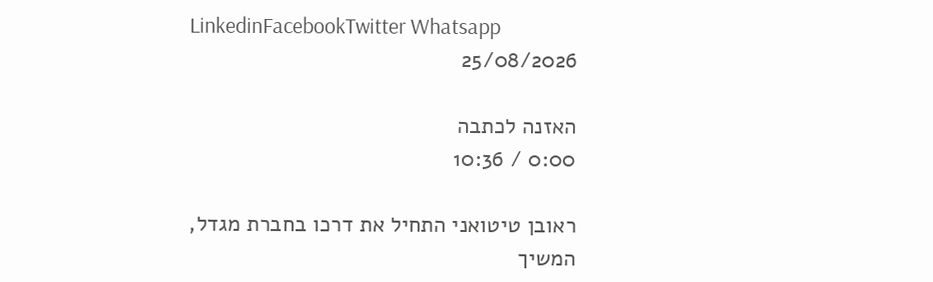LinkedinFacebookTwitter Whatsapp
25/08/2026

האזנה לכתבה
0:00 / 10:36

ראובן טיטואני התחיל את דרכו בחברת מגדל, המשיך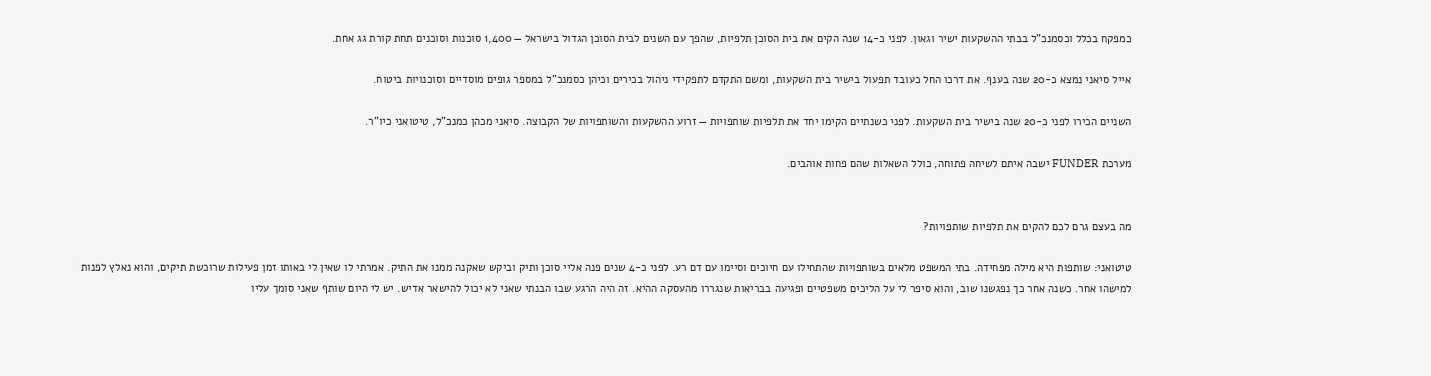כמפקח בכלל וכסמנכ"ל בבתי ההשקעות ישיר וגאון. לפני כ-14 שנה הקים את בית הסוכן תלפיות, שהפך עם השנים לבית הסוכן הגדול בישראל — 1,400 סוכנות וסוכנים תחת קורת גג אחת.

אייל סיאני נמצא כ-20 שנה בענף. את דרכו החל כעובד תפעול בישיר בית השקעות, ומשם התקדם לתפקידי ניהול בכירים וכיהן כסמנכ"ל במספר גופים מוסדיים וסוכנויות ביטוח.

השניים הכירו לפני כ-20 שנה בישיר בית השקעות. לפני כשנתיים הקימו יחד את תלפיות שותפויות — זרוע ההשקעות והשותפויות של הקבוצה. סיאני מכהן כמנכ"ל, טיטואני כיו"ר.

מערכת FUNDER ישבה איתם לשיחה פתוחה, כולל השאלות שהם פחות אוהבים.


מה בעצם גרם לכם להקים את תלפיות שותפויות?

טיטואני: שותפות היא מילה מפחידה. בתי המשפט מלאים בשותפויות שהתחילו עם חיוכים וסיימו עם דם רע. לפני כ-4 שנים פנה אליי סוכן ותיק וביקש שאקנה ממנו את התיק. אמרתי לו שאין לי באותו זמן פעילות שרוכשת תיקים, והוא נאלץ לפנות למישהו אחר. כשנה אחר כך נפגשנו שוב, והוא סיפר לי על הליכים משפטיים ופגיעה בבריאות שנגררו מהעסקה ההיא. זה היה הרגע שבו הבנתי שאני לא יכול להישאר אדיש. יש לי היום שותף שאני סומך עליו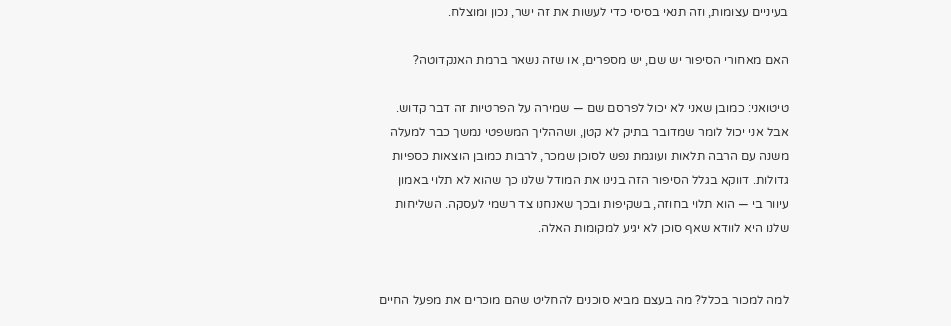בעיניים עצומות, וזה תנאי בסיסי כדי לעשות את זה ישר, נכון ומוצלח.

האם מאחורי הסיפור יש שם, יש מספרים, או שזה נשאר ברמת האנקדוטה?

טיטואני: כמובן שאני לא יכול לפרסם שם — שמירה על הפרטיות זה דבר קדוש. אבל אני יכול לומר שמדובר בתיק לא קטן, ושההליך המשפטי נמשך כבר למעלה משנה עם הרבה תלאות ועוגמת נפש לסוכן שמכר, לרבות כמובן הוצאות כספיות גדולות. דווקא בגלל הסיפור הזה בנינו את המודל שלנו כך שהוא לא תלוי באמון עיוור בי — הוא תלוי בחוזה, בשקיפות ובכך שאנחנו צד רשמי לעסקה. השליחות שלנו היא לוודא שאף סוכן לא יגיע למקומות האלה.


למה למכור בכלל? מה בעצם מביא סוכנים להחליט שהם מוכרים את מפעל החיים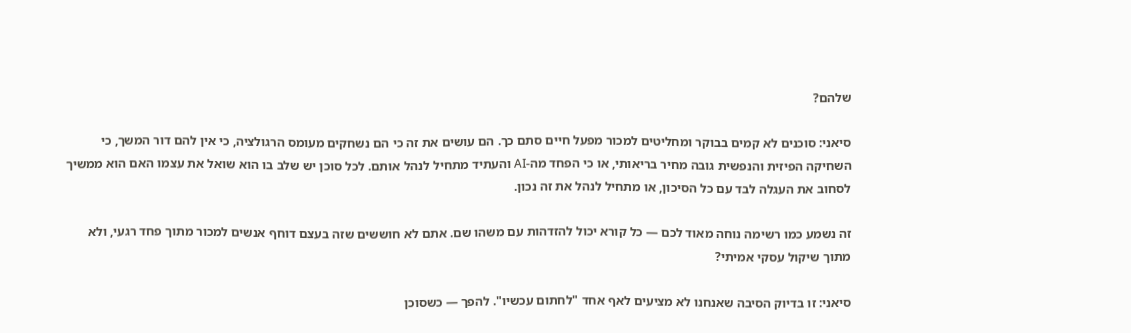שלהם?

סיאני: סוכנים לא קמים בבוקר ומחליטים למכור מפעל חיים סתם כך. הם עושים את זה כי הם נשחקים מעומס הרגולציה, כי אין להם דור המשך, כי השחיקה הפיזית והנפשית גובה מחיר בריאותי, או כי הפחד מה-AI והעתיד מתחיל לנהל אותם. לכל סוכן יש שלב בו הוא שואל את עצמו האם הוא ממשיך לסחוב את העגלה לבד עם כל הסיכון, או מתחיל לנהל את זה נכון.

זה נשמע כמו רשימה נוחה מאוד לכם — כל קורא יכול להזדהות עם משהו שם. אתם לא חוששים שזה בעצם דוחף אנשים למכור מתוך פחד רגעי, ולא מתוך שיקול עסקי אמיתי?

סיאני: זו בדיוק הסיבה שאנחנו לא מציעים לאף אחד "לחתום עכשיו". להפך — כשסוכן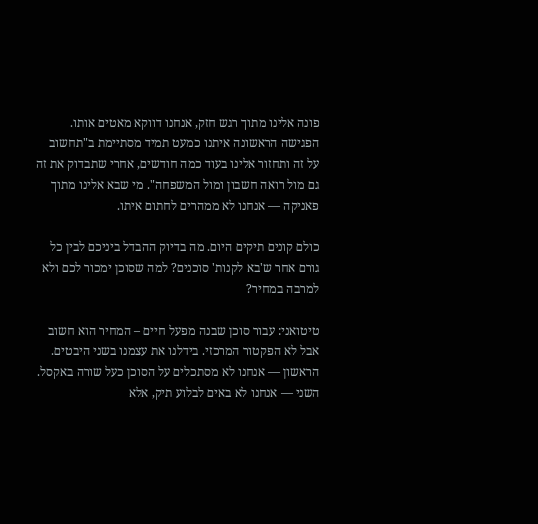פונה אלינו מתוך רגש חזק, אנחנו דווקא מאטים אותו. הפגישה הראשונה איתנו כמעט תמיד מסתיימת ב"תחשוב על זה ותחזור אלינו בעוד כמה חודשים, אחרי שתבדוק את זה גם מול רואה חשבון ומול המשפחה". מי שבא אלינו מתוך פאניקה — אנחנו לא ממהרים לחתום איתו.

כולם קונים תיקים היום. מה בדיוק ההבדל ביניכם לבין כל גורם אחר ש'בא לקנות' סוכנים? למה שסוכן ימכור לכם ולא למרבה במחיר?

טיטואני: עבור סוכן שבנה מפעל חיים – המחיר הוא חשוב אבל לא הפקטור המרכזי. בידלנו את עצמנו בשני היבטים. הראשון — אנחנו לא מסתכלים על הסוכן כעל שורה באקסל. השני — אנחנו לא באים לבלוע תיק, אלא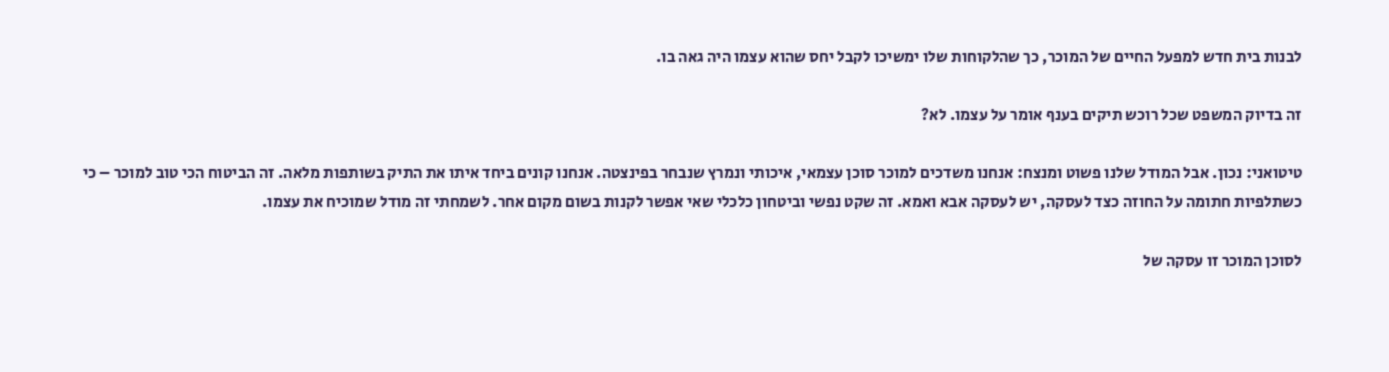לבנות בית חדש למפעל החיים של המוכר, כך שהלקוחות שלו ימשיכו לקבל יחס שהוא עצמו היה גאה בו.

זה בדיוק המשפט שכל רוכש תיקים בענף אומר על עצמו. לא?

טיטואני: נכון. אבל המודל שלנו פשוט ומנצח: אנחנו משדכים למוכר סוכן עצמאי, איכותי ונמרץ שנבחר בפינצטה. אנחנו קונים ביחד איתו את התיק בשותפות מלאה. זה הביטוח הכי טוב למוכר – כי כשתלפיות חתומה על החוזה כצד לעסקה, יש לעסקה אבא ואמא. זה שקט נפשי וביטחון כלכלי שאי אפשר לקנות בשום מקום אחר. לשמחתי זה מודל שמוכיח את עצמו.

לסוכן המוכר זו עסקה של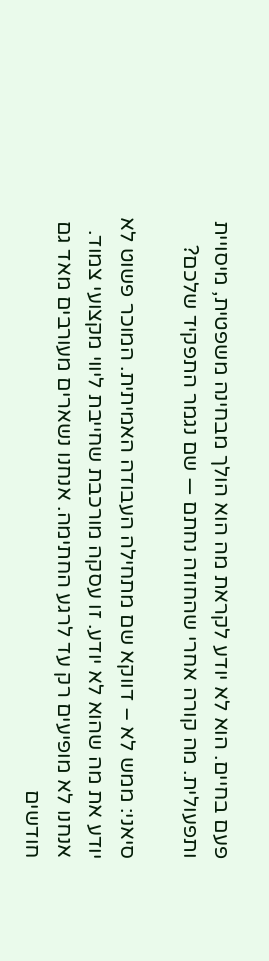פעם בחיים. הוא לא יודע לקראת מה הוא הולך מבחינה משפטית, מיסויית ותפעולית. מה קורה אחרי שהחוזה נחתם — שם נגמר התפקיד שלכם?

סיאני: ממש לא – דווקא שם מתחילה העבודה האמיתית. המוכר פשוט לא יודע את מה שהוא לא יודע. זו עסקה מורכבת שחייבת ליווי מקצועי צמוד. אנחנו לא מופיעים רק עד לרגע החתימה. אנחנו נשארים מעורבים מאד גם חודשים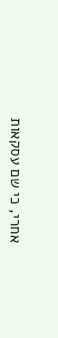אחרי, כי שם עסקאות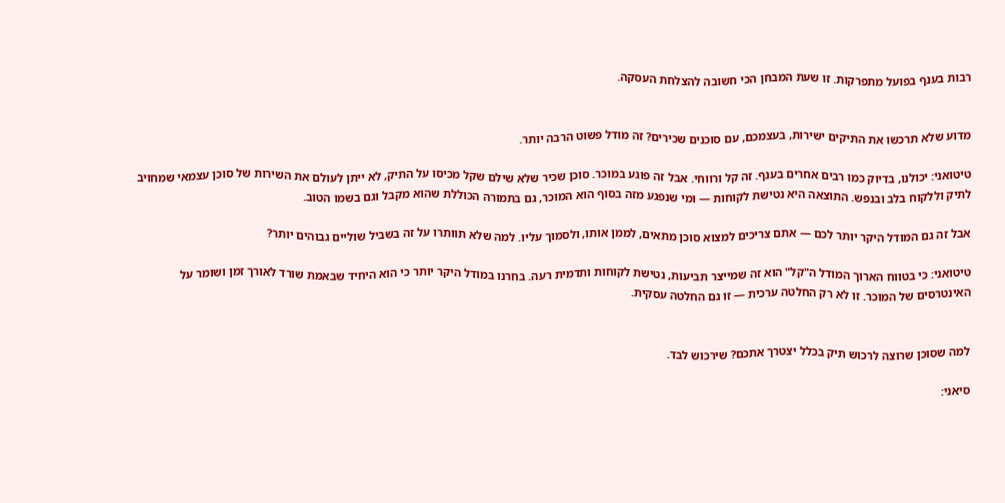רבות בענף בפועל מתפרקות. זו שעת המבחן הכי חשובה להצלחת העסקה.


מדוע שלא תרכשו את התיקים ישירות, בעצמכם, עם סוכנים שכירים? זה מודל פשוט הרבה יותר.

טיטואני: יכולנו, בדיוק כמו רבים אחרים בענף. זה קל ורווחי. אבל זה פוגע במוכר. סוכן שכיר שלא שילם שקל מכיסו על התיק, לא ייתן לעולם את השירות של סוכן עצמאי שמחויב לתיק וללקוח בלב ובנפש. התוצאה היא נטישת לקוחות — ומי שנפגע מזה בסוף הוא המוכר, גם בתמורה הכוללת שהוא מקבל וגם בשמו הטוב.

אבל זה גם המודל היקר יותר לכם — אתם צריכים למצוא סוכן מתאים, לממן אותו, ולסמוך עליו. למה שלא תוותרו על זה בשביל שוליים גבוהים יותר?

טיטואני: כי בטווח הארוך המודל ה"קל" הוא זה שמייצר תביעות, נטישת לקוחות ותדמית רעה. בחרנו במודל היקר יותר כי הוא היחיד שבאמת שורד לאורך זמן ושומר על האינטרסים של המוכר. זו לא רק החלטה ערכית — זו גם החלטה עסקית.


למה שסוכן שרוצה לרכוש תיק בכלל יצטרך אתכם? שירכוש לבד.

סיאני: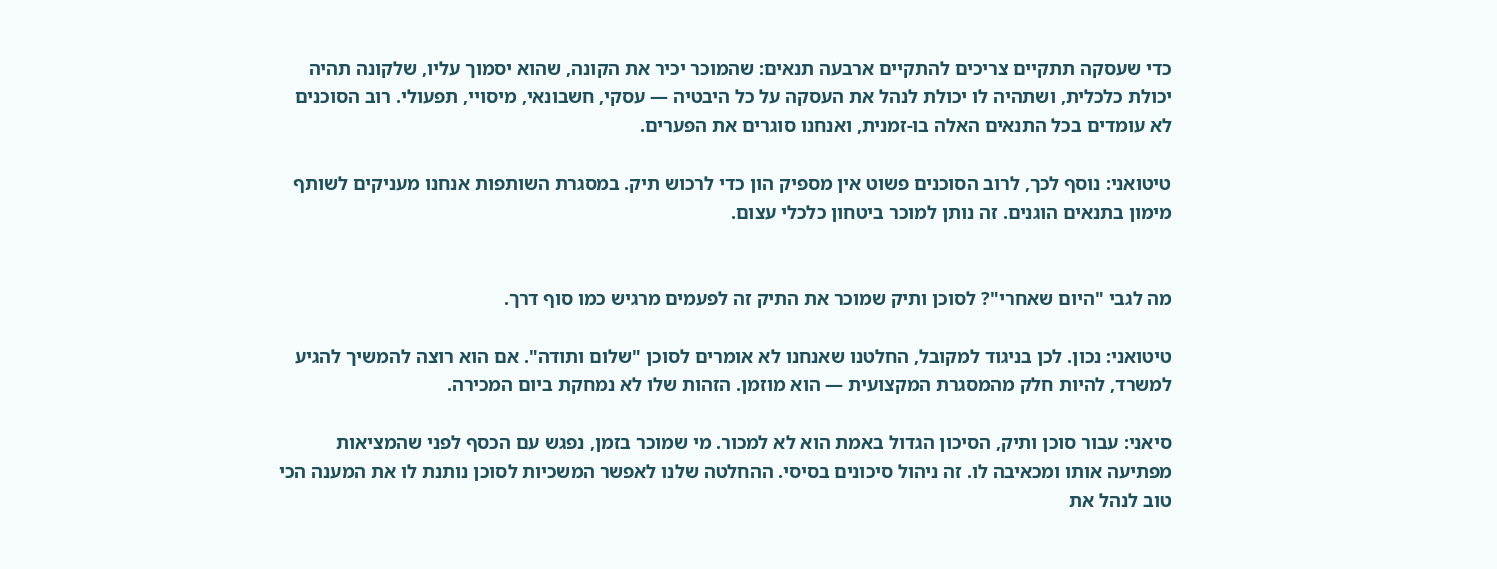כדי שעסקה תתקיים צריכים להתקיים ארבעה תנאים: שהמוכר יכיר את הקונה, שהוא יסמוך עליו, שלקונה תהיה יכולת כלכלית, ושתהיה לו יכולת לנהל את העסקה על כל היבטיה — עסקי, חשבונאי, מיסויי, תפעולי. רוב הסוכנים לא עומדים בכל התנאים האלה בו-זמנית, ואנחנו סוגרים את הפערים.

טיטואני: נוסף לכך, לרוב הסוכנים פשוט אין מספיק הון כדי לרכוש תיק. במסגרת השותפות אנחנו מעניקים לשותף מימון בתנאים הוגנים. זה נותן למוכר ביטחון כלכלי עצום.


מה לגבי "היום שאחרי"? לסוכן ותיק שמוכר את התיק זה לפעמים מרגיש כמו סוף דרך.

טיטואני: נכון. לכן בניגוד למקובל, החלטנו שאנחנו לא אומרים לסוכן "שלום ותודה". אם הוא רוצה להמשיך להגיע למשרד, להיות חלק מהמסגרת המקצועית — הוא מוזמן. הזהות שלו לא נמחקת ביום המכירה.

סיאני: עבור סוכן ותיק, הסיכון הגדול באמת הוא לא למכור. מי שמוכר בזמן, נפגש עם הכסף לפני שהמציאות מפתיעה אותו ומכאיבה לו. זה ניהול סיכונים בסיסי. ההחלטה שלנו לאפשר המשכיות לסוכן נותנת לו את המענה הכי טוב לנהל את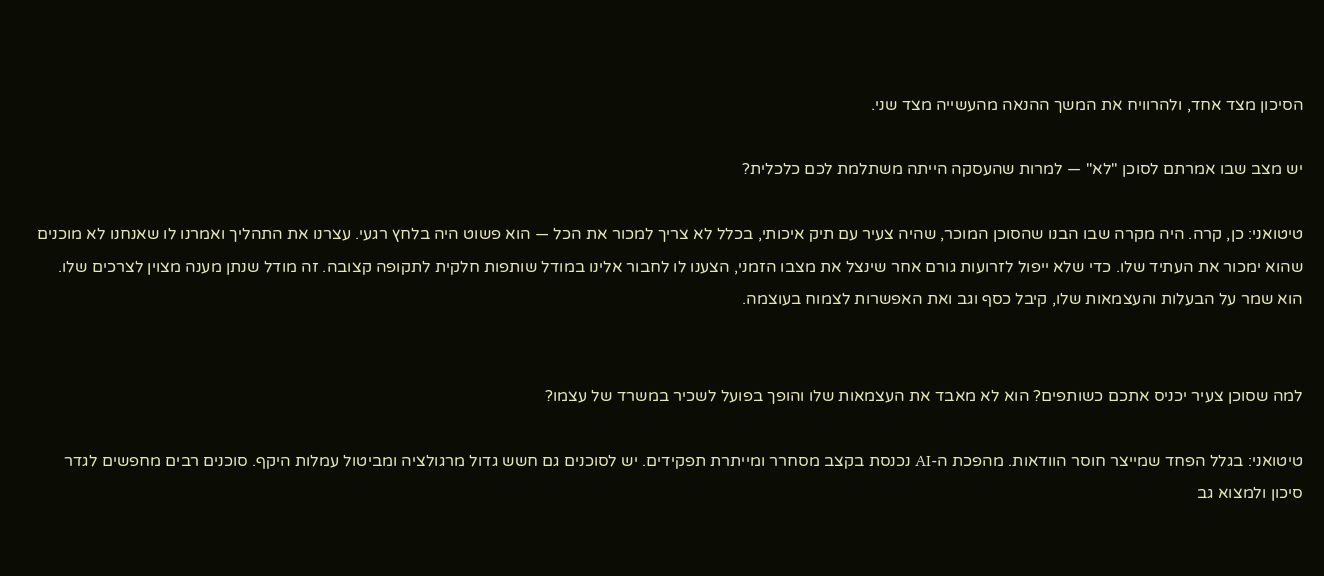הסיכון מצד אחד, ולהרוויח את המשך ההנאה מהעשייה מצד שני.

יש מצב שבו אמרתם לסוכן "לא" — למרות שהעסקה הייתה משתלמת לכם כלכלית?

טיטואני: כן, קרה. היה מקרה שבו הבנו שהסוכן המוכר, שהיה צעיר עם תיק איכותי, בכלל לא צריך למכור את הכל — הוא פשוט היה בלחץ רגעי. עצרנו את התהליך ואמרנו לו שאנחנו לא מוכנים שהוא ימכור את העתיד שלו. כדי שלא ייפול לזרועות גורם אחר שינצל את מצבו הזמני, הצענו לו לחבור אלינו במודל שותפות חלקית לתקופה קצובה. זה מודל שנתן מענה מצוין לצרכים שלו. הוא שמר על הבעלות והעצמאות שלו, קיבל כסף וגב ואת האפשרות לצמוח בעוצמה.


למה שסוכן צעיר יכניס אתכם כשותפים? הוא לא מאבד את העצמאות שלו והופך בפועל לשכיר במשרד של עצמו?

טיטואני: בגלל הפחד שמייצר חוסר הוודאות. מהפכת ה-AI נכנסת בקצב מסחרר ומייתרת תפקידים. יש לסוכנים גם חשש גדול מרגולציה ומביטול עמלות היקף. סוכנים רבים מחפשים לגדר סיכון ולמצוא גב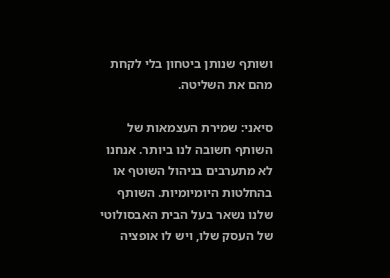ושותף שנותן ביטחון בלי לקחת מהם את השליטה.

סיאני: שמירת העצמאות של השותף חשובה לנו ביותר. אנחנו לא מתערבים בניהול השוטף או בהחלטות היומיומיות. השותף שלנו נשאר בעל הבית האבסולוטי של העסק שלו, ויש לו אופציה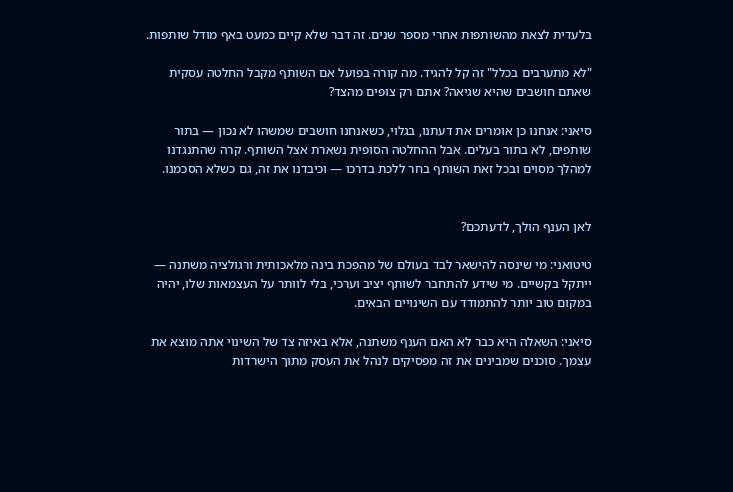בלעדית לצאת מהשותפות אחרי מספר שנים. זה דבר שלא קיים כמעט באף מודל שותפות.

"לא מתערבים בכלל" זה קל להגיד. מה קורה בפועל אם השותף מקבל החלטה עסקית שאתם חושבים שהיא שגיאה? אתם רק צופים מהצד?

סיאני: אנחנו כן אומרים את דעתנו, בגלוי, כשאנחנו חושבים שמשהו לא נכון — בתור שותפים, לא בתור בעלים. אבל ההחלטה הסופית נשארת אצל השותף. קרה שהתנגדנו למהלך מסוים ובכל זאת השותף בחר ללכת בדרכו — וכיבדנו את זה, גם כשלא הסכמנו.


לאן הענף הולך, לדעתכם?

טיטואני: מי שינסה להישאר לבד בעולם של מהפכת בינה מלאכותית ורגולציה משתנה — ייתקל בקשיים. מי שידע להתחבר לשותף יציב וערכי, בלי לוותר על העצמאות שלו, יהיה במקום טוב יותר להתמודד עם השינויים הבאים.

סיאני: השאלה היא כבר לא האם הענף משתנה, אלא באיזה צד של השינוי אתה מוצא את עצמך. סוכנים שמבינים את זה מפסיקים לנהל את העסק מתוך הישרדות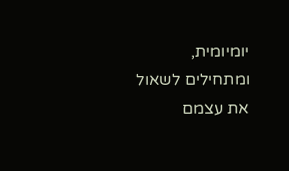יומיומית, ומתחילים לשאול את עצמם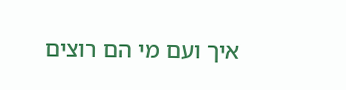איך ועם מי הם רוצים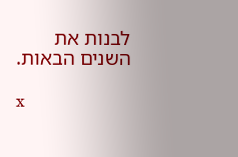לבנות את השנים הבאות.

x